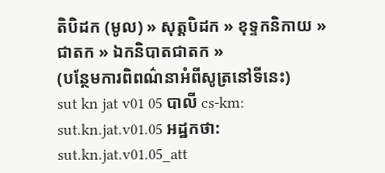តិបិដក (មូល) » សុត្តបិដក » ខុទ្ទកនិកាយ » ជាតក » ឯកនិបាតជាតក »
(បន្ថែមការពិពណ៌នាអំពីសូត្រនៅទីនេះ)
sut kn jat v01 05 បាលី cs-km: sut.kn.jat.v01.05 អដ្ឋកថា: sut.kn.jat.v01.05_att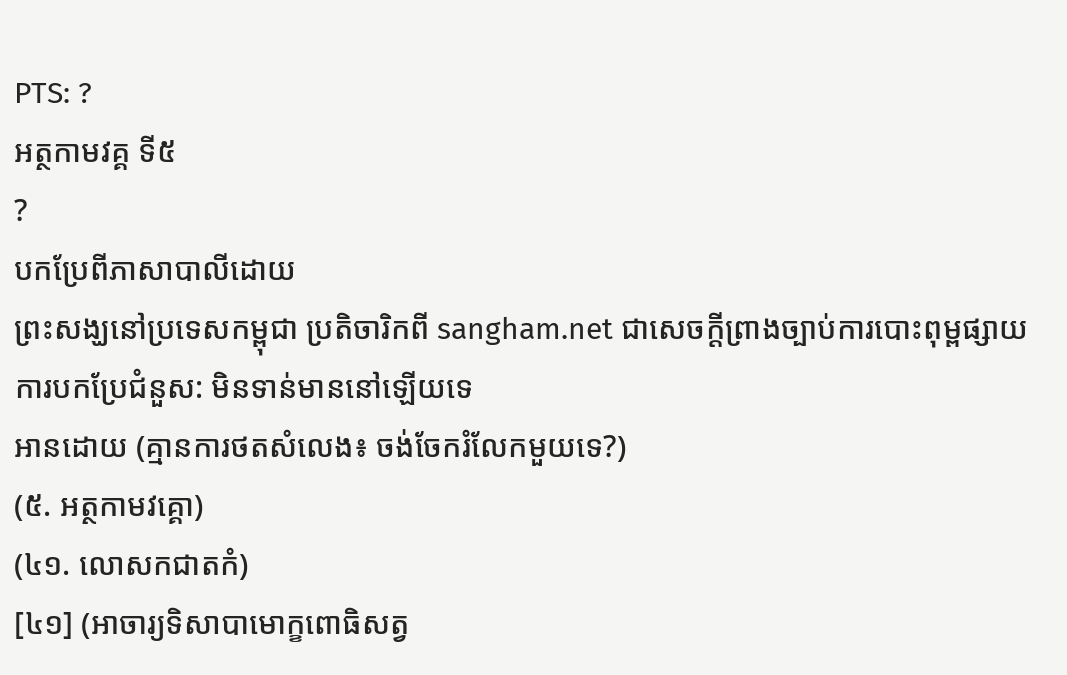PTS: ?
អត្ថកាមវគ្គ ទី៥
?
បកប្រែពីភាសាបាលីដោយ
ព្រះសង្ឃនៅប្រទេសកម្ពុជា ប្រតិចារិកពី sangham.net ជាសេចក្តីព្រាងច្បាប់ការបោះពុម្ពផ្សាយ
ការបកប្រែជំនួស: មិនទាន់មាននៅឡើយទេ
អានដោយ (គ្មានការថតសំលេង៖ ចង់ចែករំលែកមួយទេ?)
(៥. អត្ថកាមវគ្គោ)
(៤១. លោសកជាតកំ)
[៤១] (អាចារ្យទិសាបាមោក្ខពោធិសត្វ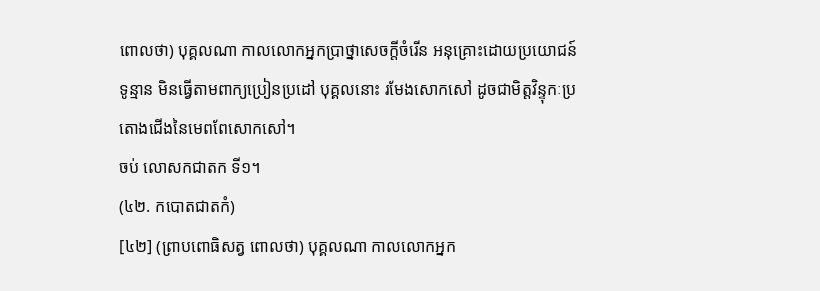ពោលថា) បុគ្គលណា កាលលោកអ្នកបា្រថ្នាសេចក្តីចំរើន អនុគ្រោះដោយប្រយោជន៍ ទូន្មាន មិនធ្វើតាមពាក្យប្រៀនប្រដៅ បុគ្គលនោះ រមែងសោកសៅ ដូចជាមិត្តវិន្ទុកៈប្រតោងជើងនៃមេពពែសោកសៅ។
ចប់ លោសកជាតក ទី១។
(៤២. កបោតជាតកំ)
[៤២] (ព្រាបពោធិសត្វ ពោលថា) បុគ្គលណា កាលលោកអ្នក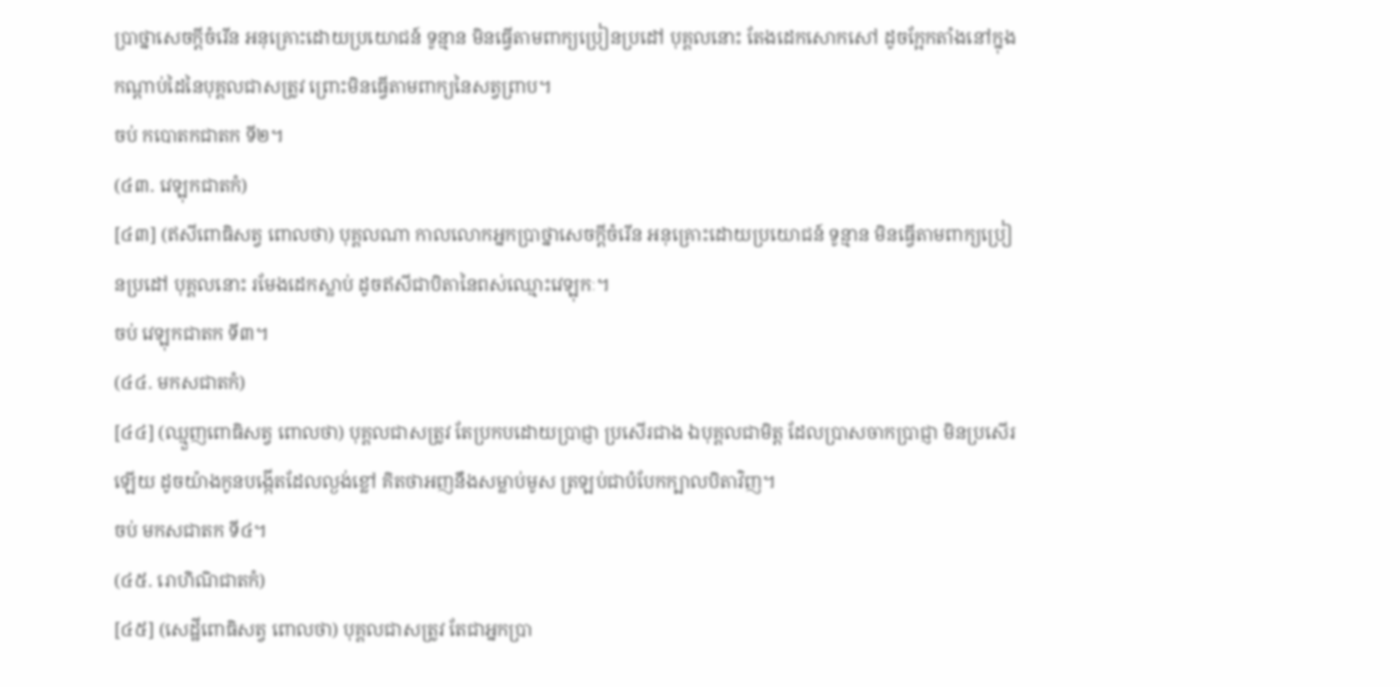ប្រាថ្នាសេចក្តីចំរើន អនុគ្រោះដោយប្រយោជន៍ ទូន្មាន មិនធ្វើតាមពាក្យប្រៀនប្រដៅ បុគ្គលនោះ តែងដេកសោកសៅ ដូចក្អែកតាំងនៅក្នុងកណ្តាប់ដៃនៃបុគ្គលជាសត្រូវ ព្រោះមិនធ្វើតាមពាក្យនៃសត្វព្រាប។
ចប់ កបោតកជាតក ទី២។
(៤៣. វេឡុកជាតកំ)
[៤៣] (ឥសីពោធិសត្វ ពោលថា) បុគ្គលណា កាលលោកអ្នកប្រាថ្នាសេចក្តីចំរើន អនុគ្រោះដោយប្រយោជន៍ ទូន្មាន មិនធ្វើតាមពាក្យប្រៀនប្រដៅ បុគ្គលនោះ រមែងដេកស្លាប់ ដូចឥសីជាបិតានៃពស់ឈ្មោះវេឡុកៈ។
ចប់ វេឡុកជាតក ទី៣។
(៤៤. មកសជាតកំ)
[៤៤] (ឈ្មួញពោធិសត្វ ពោលថា) បុគ្គលជាសត្រូវ តែប្រកបដោយប្រាជ្ញា ប្រសើរជាង ឯបុគ្គលជាមិត្ត ដែលប្រាសចាកប្រាជ្ញា មិនប្រសើរឡើយ ដូចយ៉ាងកូនបង្កើតដែលល្ងង់ខ្លៅ គិតថាអញនឹងសម្លាប់មូស ត្រឡប់ជាបំបែកក្បាលបិតាវិញ។
ចប់ មកសជាតក ទី៤។
(៤៥. រោហិណិជាតកំ)
[៤៥] (សេដ្ឋីពោធិសត្វ ពោលថា) បុគ្គលជាសត្រូវ តែជាអ្នកបា្រ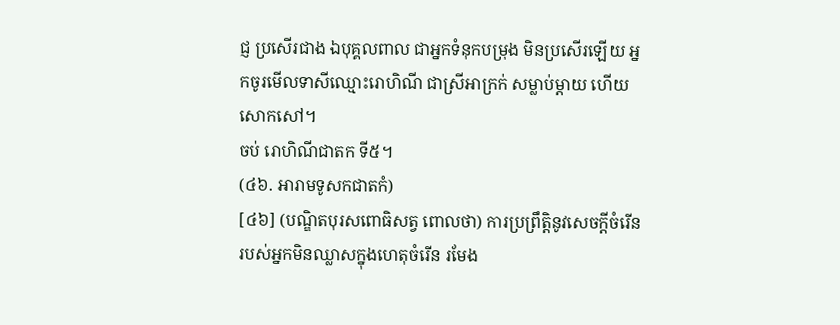ជ្ញ ប្រសើរជាង ឯបុគ្គលពាល ជាអ្នកទំនុកបម្រុង មិនប្រសើរឡើយ អ្នកចូរមើលទាសីឈ្មោះរោហិណី ជាស្រីអាក្រក់ សម្លាប់ម្តាយ ហើយសោកសៅ។
ចប់ រោហិណីជាតក ទី៥។
(៤៦. អារាមទូសកជាតកំ)
[៤៦] (បណិ្ឌតបុរសពោធិសត្វ ពោលថា) ការប្រព្រឹត្តិនូវសេចក្តីចំរើន របស់អ្នកមិនឈ្លាសក្នុងហេតុចំរើន រមែង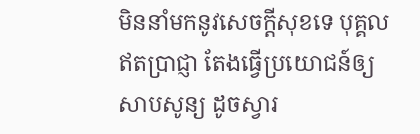មិននាំមកនូវសេចក្តីសុខទេ បុគ្គលឥតប្រាជ្ញា តែងធ្វើប្រយោជន៍ឲ្យសាបសូន្យ ដូចស្វារ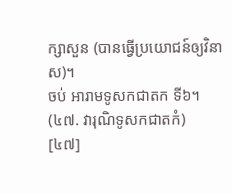ក្សាសួន (បានធ្វើប្រយោជន៍ឲ្យវិនាស)។
ចប់ អារាមទូសកជាតក ទី៦។
(៤៧. វារុណិទូសកជាតកំ)
[៤៧]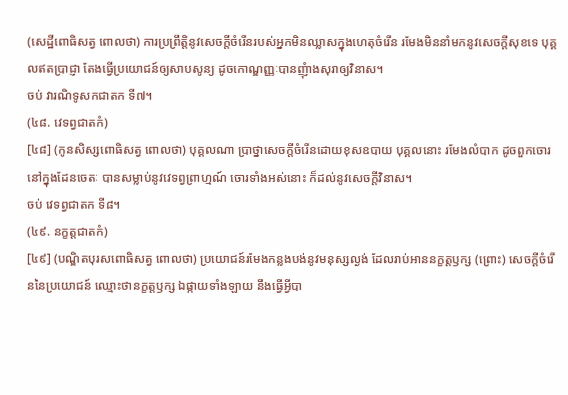(សេដ្ឋីពោធិសត្វ ពោលថា) ការប្រព្រឹត្តិនូវសេចក្តីចំរើនរបស់អ្នកមិនឈ្លាសក្នុងហេតុចំរើន រមែងមិននាំមកនូវសេចក្តីសុខទេ បុគ្គលឥតប្រាជ្ញា តែងធ្វើប្រយោជន៍ឲ្យសាបសូន្យ ដូចកោណ្ឌញ្ញៈបានញុំាងសុរាឲ្យវិនាស។
ចប់ វារណិទូសកជាតក ទី៧។
(៤៨. វេទព្វជាតកំ)
[៤៨] (កូនសិស្សពោធិសត្វ ពោលថា) បុគ្គលណា ប្រាថ្នាសេចក្តីចំរើនដោយខុសឧបាយ បុគ្គលនោះ រមែងលំបាក ដូចពួកចោរនៅក្នុងដែនចេតៈ បានសម្លាប់នូវវេទព្វព្រាហ្មណ៍ ចោរទាំងអស់នោះ ក៏ដល់នូវសេចក្តីវិនាស។
ចប់ វេទព្វជាតក ទី៨។
(៤៩. នក្ខត្តជាតកំ)
[៤៩] (បណ្ឌិតបុរសពោធិសត្វ ពោលថា) ប្រយោជន៍រមែងកន្លងបង់នូវមនុស្សល្ងង់ ដែលរាប់អាននក្ខត្តឫក្ស (ព្រោះ) សេចក្តីចំរើននៃប្រយោជន៍ ឈ្មោះថានក្ខត្តឫក្ស ឯផ្កាយទាំងឡាយ នឹងធ្វើអ្វីបា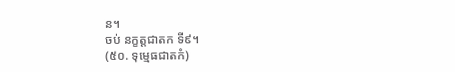ន។
ចប់ នក្ខត្តជាតក ទី៩។
(៥០. ទុម្មេធជាតកំ)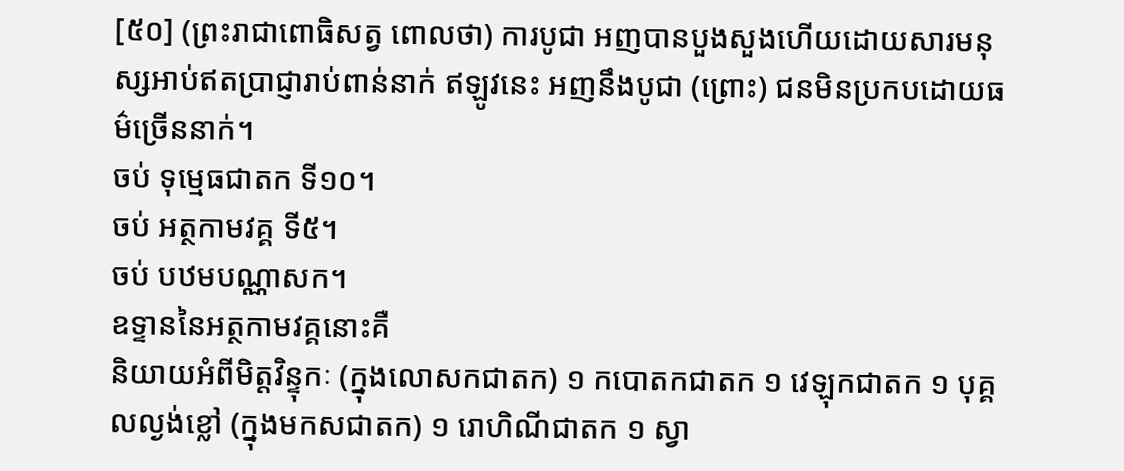[៥០] (ព្រះរាជាពោធិសត្វ ពោលថា) ការបូជា អញបានបួងសួងហើយដោយសារមនុស្សអាប់ឥតប្រាជ្ញារាប់ពាន់នាក់ ឥឡូវនេះ អញនឹងបូជា (ព្រោះ) ជនមិនប្រកបដោយធម៌ច្រើននាក់។
ចប់ ទុម្មេធជាតក ទី១០។
ចប់ អត្ថកាមវគ្គ ទី៥។
ចប់ បឋមបណ្ណាសក។
ឧទ្ទាននៃអត្ថកាមវគ្គនោះគឺ
និយាយអំពីមិត្តវិន្ទុកៈ (ក្នុងលោសកជាតក) ១ កបោតកជាតក ១ វេឡុកជាតក ១ បុគ្គលល្ងង់ខ្លៅ (ក្នុងមកសជាតក) ១ រោហិណីជាតក ១ ស្វា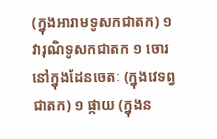(ក្នុងអារាមទូសកជាតក) ១ វារុណិទូសកជាតក ១ ចោរនៅក្នុងដែនចេតៈ (ក្នុងវេទព្វជាតក) ១ ផ្កាយ (ក្នុងន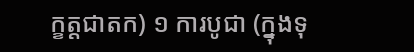ក្ខត្តជាតក) ១ ការបូជា (ក្នុងទុ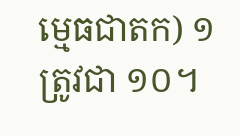ម្មេធជាតក) ១ ត្រូវជា ១០។